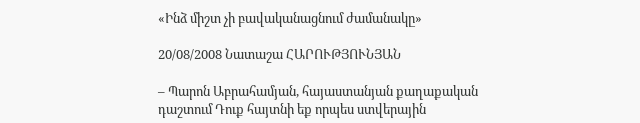«Ինձ միշտ չի բավականացնում ժամանակը»

20/08/2008 Նատաշա ՀԱՐՈՒԹՅՈՒՆՅԱՆ

– Պարոն Աբրահամյան, հայաստանյան քաղաքական դաշտում Դուք հայտնի եք որպես ստվերային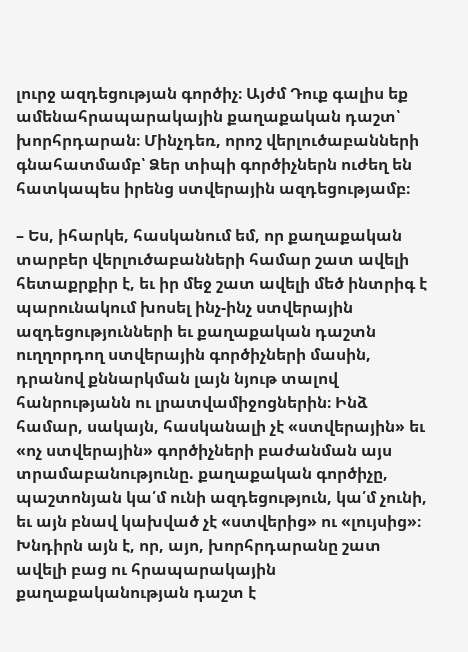լուրջ ազդեցության գործիչ։ Այժմ Դուք գալիս եք ամենահրապարակային քաղաքական դաշտ՝ խորհրդարան։ Մինչդեռ, որոշ վերլուծաբանների գնահատմամբ՝ Ձեր տիպի գործիչներն ուժեղ են հատկապես իրենց ստվերային ազդեցությամբ։

– Ես, իհարկե, հասկանում եմ, որ քաղաքական տարբեր վերլուծաբանների համար շատ ավելի հետաքրքիր է, եւ իր մեջ շատ ավելի մեծ ինտրիգ է պարունակում խոսել ինչ-ինչ ստվերային ազդեցությունների եւ քաղաքական դաշտն ուղղորդող ստվերային գործիչների մասին, դրանով քննարկման լայն նյութ տալով հանրությանն ու լրատվամիջոցներին։ Ինձ համար, սակայն, հասկանալի չէ «ստվերային» եւ «ոչ ստվերային» գործիչների բաժանման այս տրամաբանությունը. քաղաքական գործիչը, պաշտոնյան կա՛մ ունի ազդեցություն, կա՛մ չունի, եւ այն բնավ կախված չէ «ստվերից» ու «լույսից»։ Խնդիրն այն է, որ, այո, խորհրդարանը շատ ավելի բաց ու հրապարակային քաղաքականության դաշտ է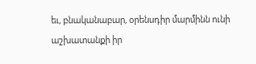եւ, բնականաբար, օրենսդիր մարմինն ունի աշխատանքի իր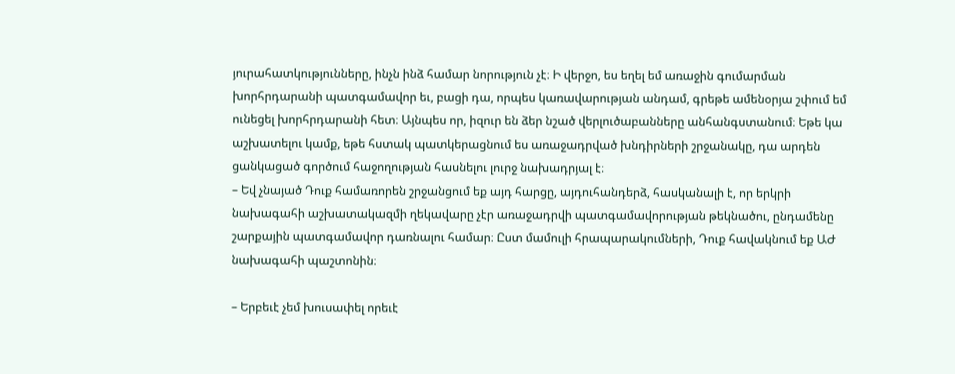յուրահատկությունները, ինչն ինձ համար նորություն չէ։ Ի վերջո, ես եղել եմ առաջին գումարման խորհրդարանի պատգամավոր եւ, բացի դա, որպես կառավարության անդամ, գրեթե ամենօրյա շփում եմ ունեցել խորհրդարանի հետ։ Այնպես որ, իզուր են ձեր նշած վերլուծաբանները անհանգստանում։ Եթե կա աշխատելու կամք, եթե հստակ պատկերացնում ես առաջադրված խնդիրների շրջանակը, դա արդեն ցանկացած գործում հաջողության հասնելու լուրջ նախադրյալ է։
– Եվ չնայած Դուք համառորեն շրջանցում եք այդ հարցը, այդուհանդերձ, հասկանալի է, որ երկրի նախագահի աշխատակազմի ղեկավարը չէր առաջադրվի պատգամավորության թեկնածու, ընդամենը շարքային պատգամավոր դառնալու համար։ Ըստ մամուլի հրապարակումների, Դուք հավակնում եք ԱԺ նախագահի պաշտոնին։

– Երբեւէ չեմ խուսափել որեւէ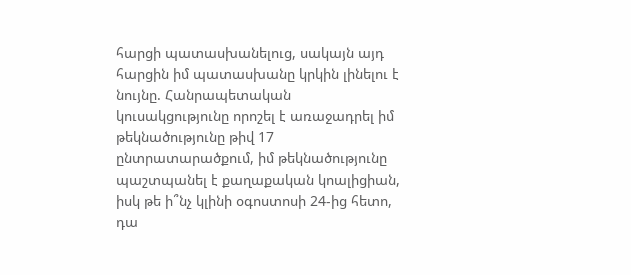հարցի պատասխանելուց, սակայն այդ հարցին իմ պատասխանը կրկին լինելու է նույնը. Հանրապետական կուսակցությունը որոշել է առաջադրել իմ թեկնածությունը թիվ 17 ընտրատարածքում, իմ թեկնածությունը պաշտպանել է քաղաքական կոալիցիան, իսկ թե ի՞նչ կլինի օգոստոսի 24-ից հետո, դա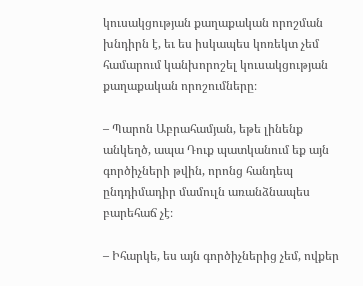կուսակցության քաղաքական որոշման խնդիրն է, եւ ես իսկապես կոռեկտ չեմ համարում կանխորոշել կուսակցության քաղաքական որոշումները։

– Պարոն Աբրահամյան, եթե լինենք անկեղծ, ապա Դուք պատկանում եք այն գործիչների թվին, որոնց հանդեպ ընդդիմադիր մամուլն առանձնապես բարեհաճ չէ։

– Իհարկե, ես այն գործիչներից չեմ, ովքեր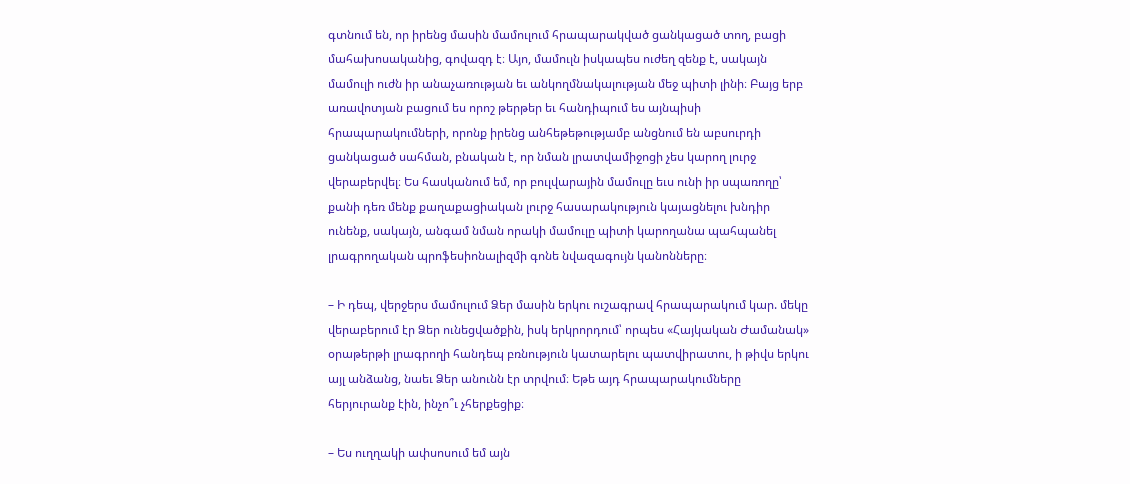գտնում են, որ իրենց մասին մամուլում հրապարակված ցանկացած տող, բացի մահախոսականից, գովազդ է։ Այո, մամուլն իսկապես ուժեղ զենք է, սակայն մամուլի ուժն իր անաչառության եւ անկողմնակալության մեջ պիտի լինի։ Բայց երբ առավոտյան բացում ես որոշ թերթեր եւ հանդիպում ես այնպիսի հրապարակումների, որոնք իրենց անհեթեթությամբ անցնում են աբսուրդի ցանկացած սահման, բնական է, որ նման լրատվամիջոցի չես կարող լուրջ վերաբերվել։ Ես հասկանում եմ, որ բուլվարային մամուլը եւս ունի իր սպառողը՝ քանի դեռ մենք քաղաքացիական լուրջ հասարակություն կայացնելու խնդիր ունենք, սակայն, անգամ նման որակի մամուլը պիտի կարողանա պահպանել լրագրողական պրոֆեսիոնալիզմի գոնե նվազագույն կանոնները։

– Ի դեպ, վերջերս մամուլում Ձեր մասին երկու ուշագրավ հրապարակում կար. մեկը վերաբերում էր Ձեր ունեցվածքին, իսկ երկրորդում՝ որպես «Հայկական Ժամանակ» օրաթերթի լրագրողի հանդեպ բռնություն կատարելու պատվիրատու, ի թիվս երկու այլ անձանց, նաեւ Ձեր անունն էր տրվում։ Եթե այդ հրապարակումները հերյուրանք էին, ինչո՞ւ չհերքեցիք։

– Ես ուղղակի ափսոսում եմ այն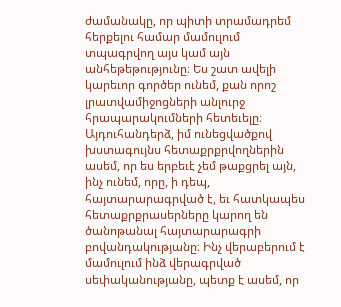ժամանակը, որ պիտի տրամադրեմ հերքելու համար մամուլում տպագրվող այս կամ այն անհեթեթությունը։ Ես շատ ավելի կարեւոր գործեր ունեմ, քան որոշ լրատվամիջոցների անլուրջ հրապարակումների հետեւելը։ Այդուհանդերձ, իմ ունեցվածքով խստագույնս հետաքրքրվողներին ասեմ, որ ես երբեւէ չեմ թաքցրել այն, ինչ ունեմ, որը, ի դեպ, հայտարարագրված է, եւ հատկապես հետաքրքրասերները կարող են ծանոթանալ հայտարարագրի բովանդակությանը։ Ինչ վերաբերում է մամուլում ինձ վերագրված սեփականությանը, պետք է ասեմ, որ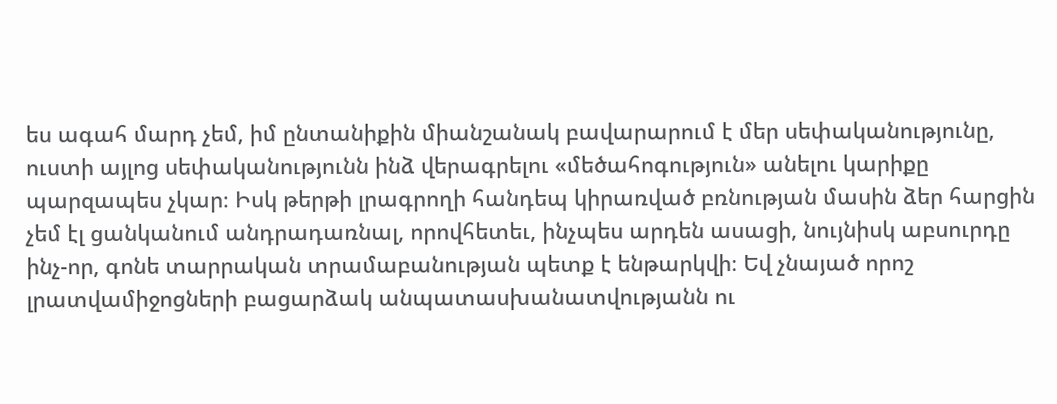ես ագահ մարդ չեմ, իմ ընտանիքին միանշանակ բավարարում է մեր սեփականությունը, ուստի այլոց սեփականությունն ինձ վերագրելու «մեծահոգություն» անելու կարիքը պարզապես չկար։ Իսկ թերթի լրագրողի հանդեպ կիրառված բռնության մասին ձեր հարցին չեմ էլ ցանկանում անդրադառնալ, որովհետեւ, ինչպես արդեն ասացի, նույնիսկ աբսուրդը ինչ-որ, գոնե տարրական տրամաբանության պետք է ենթարկվի։ Եվ չնայած որոշ լրատվամիջոցների բացարձակ անպատասխանատվությանն ու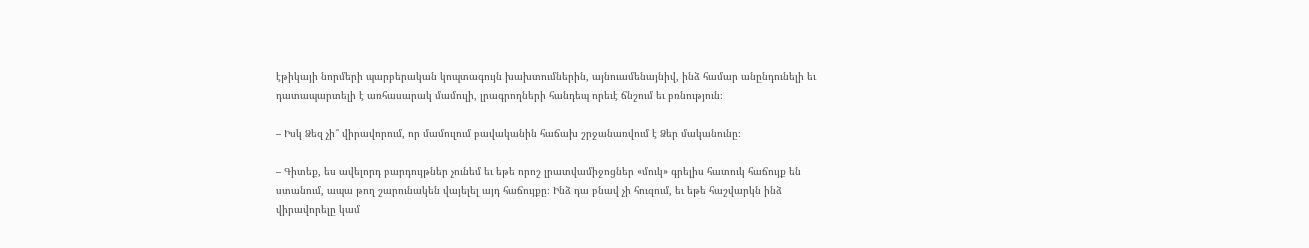էթիկայի նորմերի պարբերական կոպտագույն խախտումներին, այնուամենայնիվ, ինձ համար անընդունելի եւ դատապարտելի է առհասարակ մամուլի, լրագրողների հանդեպ որեւէ ճնշում եւ բռնություն։

– Իսկ Ձեզ չի՞ վիրավորում, որ մամուլում բավականին հաճախ շրջանառվում է Ձեր մականունը։

– Գիտեք, ես ավելորդ բարդույթներ չունեմ եւ եթե որոշ լրատվամիջոցներ «մուկ» գրելիս հատուկ հաճույք են ստանում, ապա թող շարունակեն վայելել այդ հաճույքը։ Ինձ դա բնավ չի հուզում, եւ եթե հաշվարկն ինձ վիրավորելը կամ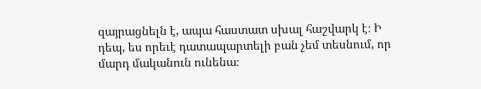զայրացնելն է, ապա հաստատ սխալ հաշվարկ է։ Ի դեպ, ես որեւէ դատապարտելի բան չեմ տեսնում, որ մարդ մականուն ունենա։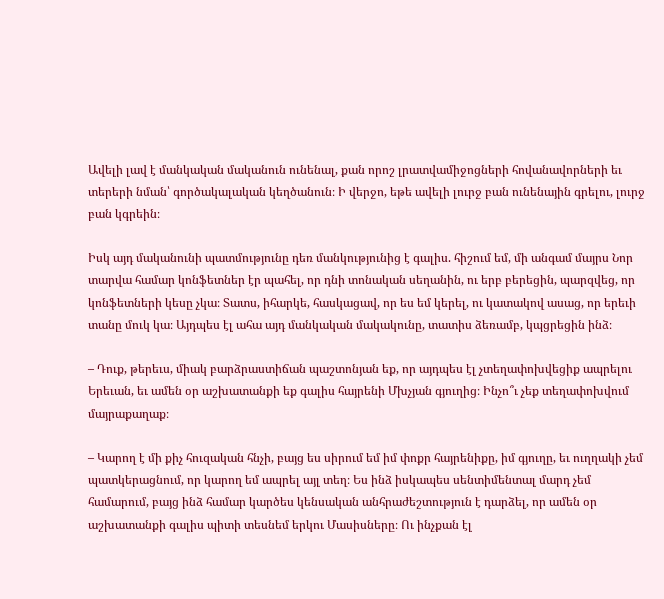Ավելի լավ է մանկական մականուն ունենալ, քան որոշ լրատվամիջոցների հովանավորների եւ տերերի նման՝ գործակալական կեղծանուն։ Ի վերջո, եթե ավելի լուրջ բան ունենային գրելու, լուրջ բան կգրեին։

Իսկ այդ մականունի պատմությունը դեռ մանկությունից է գալիս. հիշում եմ, մի անգամ մայրս Նոր տարվա համար կոնֆետներ էր պահել, որ դնի տոնական սեղանին, ու երբ բերեցին, պարզվեց, որ կոնֆետների կեսը չկա։ Տատս, իհարկե, հասկացավ, որ ես եմ կերել, ու կատակով ասաց, որ երեւի տանը մուկ կա։ Այդպես էլ ահա այդ մանկական մակակունը, տատիս ձեռամբ, կպցրեցին ինձ։

– Դուք, թերեւս, միակ բարձրաստիճան պաշտոնյան եք, որ այդպես էլ չտեղափոխվեցիք ապրելու Երեւան, եւ ամեն օր աշխատանքի եք գալիս հայրենի Մխչյան գյուղից։ Ինչո՞ւ չեք տեղափոխվում մայրաքաղաք։

– Կարող է մի քիչ հուզական հնչի, բայց ես սիրում եմ իմ փոքր հայրենիքը, իմ գյուղը, եւ ուղղակի չեմ պատկերացնում, որ կարող եմ ապրել այլ տեղ։ Ես ինձ իսկապես սենտիմենտալ մարդ չեմ համարում, բայց ինձ համար կարծես կենսական անհրաժեշտություն է դարձել, որ ամեն օր աշխատանքի գալիս պիտի տեսնեմ երկու Մասիսները։ Ու ինչքան էլ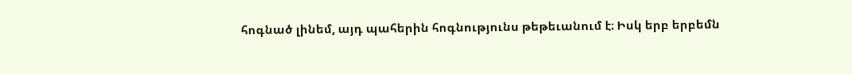հոգնած լինեմ, այդ պահերին հոգնությունս թեթեւանում է։ Իսկ երբ երբեմն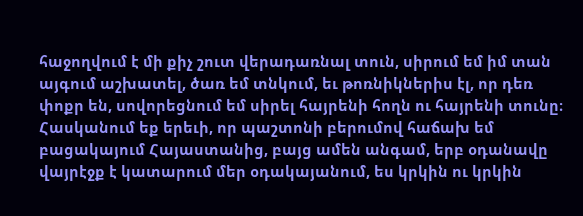հաջողվում է մի քիչ շուտ վերադառնալ տուն, սիրում եմ իմ տան այգում աշխատել, ծառ եմ տնկում, եւ թոռնիկներիս էլ, որ դեռ փոքր են, սովորեցնում եմ սիրել հայրենի հողն ու հայրենի տունը։ Հասկանում եք երեւի, որ պաշտոնի բերումով հաճախ եմ բացակայում Հայաստանից, բայց ամեն անգամ, երբ օդանավը վայրէջք է կատարում մեր օդակայանում, ես կրկին ու կրկին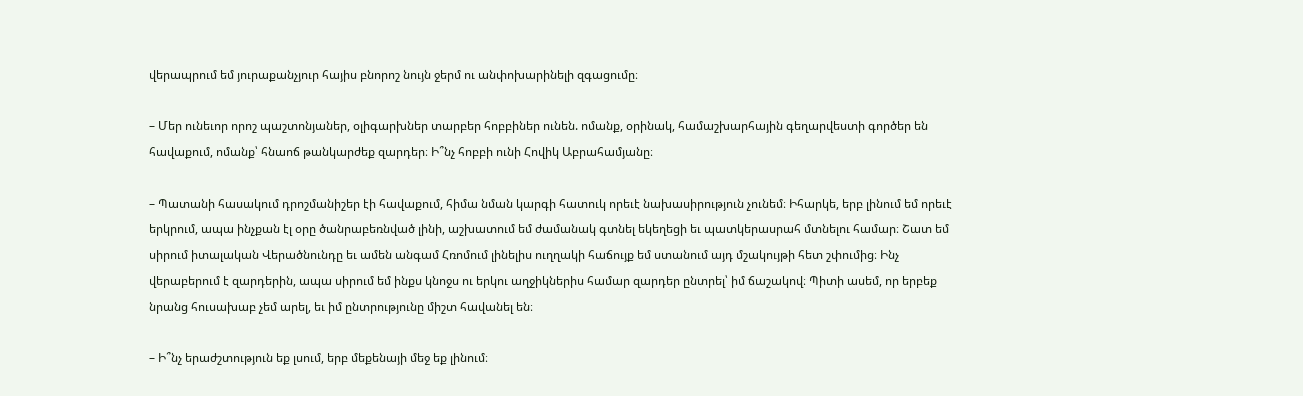վերապրում եմ յուրաքանչյուր հայիս բնորոշ նույն ջերմ ու անփոխարինելի զգացումը։

– Մեր ունեւոր որոշ պաշտոնյաներ, օլիգարխներ տարբեր հոբբիներ ունեն. ոմանք, օրինակ, համաշխարհային գեղարվեստի գործեր են հավաքում, ոմանք՝ հնաոճ թանկարժեք զարդեր։ Ի՞նչ հոբբի ունի Հովիկ Աբրահամյանը։

– Պատանի հասակում դրոշմանիշեր էի հավաքում, հիմա նման կարգի հատուկ որեւէ նախասիրություն չունեմ։ Իհարկե, երբ լինում եմ որեւէ երկրում, ապա ինչքան էլ օրը ծանրաբեռնված լինի, աշխատում եմ ժամանակ գտնել եկեղեցի եւ պատկերասրահ մտնելու համար։ Շատ եմ սիրում իտալական Վերածնունդը եւ ամեն անգամ Հռոմում լինելիս ուղղակի հաճույք եմ ստանում այդ մշակույթի հետ շփումից։ Ինչ վերաբերում է զարդերին, ապա սիրում եմ ինքս կնոջս ու երկու աղջիկներիս համար զարդեր ընտրել՝ իմ ճաշակով։ Պիտի ասեմ, որ երբեք նրանց հուսախաբ չեմ արել, եւ իմ ընտրությունը միշտ հավանել են։

– Ի՞նչ երաժշտություն եք լսում, երբ մեքենայի մեջ եք լինում։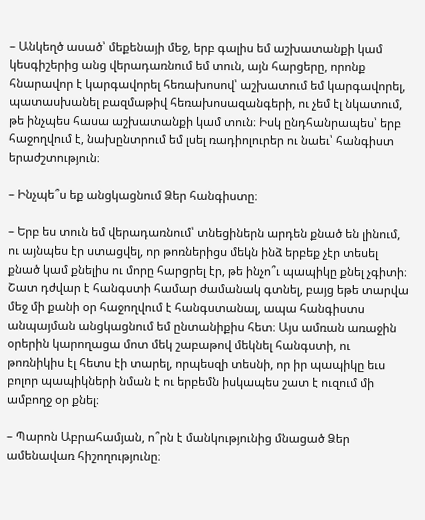– Անկեղծ ասած՝ մեքենայի մեջ, երբ գալիս եմ աշխատանքի կամ կեսգիշերից անց վերադառնում եմ տուն, այն հարցերը, որոնք հնարավոր է կարգավորել հեռախոսով՝ աշխատում եմ կարգավորել, պատասխանել բազմաթիվ հեռախոսազանգերի, ու չեմ էլ նկատում, թե ինչպես հասա աշխատանքի կամ տուն։ Իսկ ընդհանրապես՝ երբ հաջողվում է, նախընտրում եմ լսել ռադիոլուրեր ու նաեւ՝ հանգիստ երաժշտություն։

– Ինչպե՞ս եք անցկացնում Ձեր հանգիստը։

– Երբ ես տուն եմ վերադառնում՝ տնեցիներն արդեն քնած են լինում, ու այնպես էր ստացվել, որ թոռներիցս մեկն ինձ երբեք չէր տեսել քնած կամ քնելիս ու մորը հարցրել էր, թե ինչո՞ւ պապիկը քնել չգիտի։ Շատ դժվար է հանգստի համար ժամանակ գտնել, բայց եթե տարվա մեջ մի քանի օր հաջողվում է հանգստանալ, ապա հանգիստս անպայման անցկացնում եմ ընտանիքիս հետ։ Այս ամռան առաջին օրերին կարողացա մոտ մեկ շաբաթով մեկնել հանգստի, ու թոռնիկիս էլ հետս էի տարել, որպեսզի տեսնի, որ իր պապիկը եւս բոլոր պապիկների նման է ու երբեմն իսկապես շատ է ուզում մի ամբողջ օր քնել։

– Պարոն Աբրահամյան, ո՞րն է մանկությունից մնացած Ձեր ամենավառ հիշողությունը։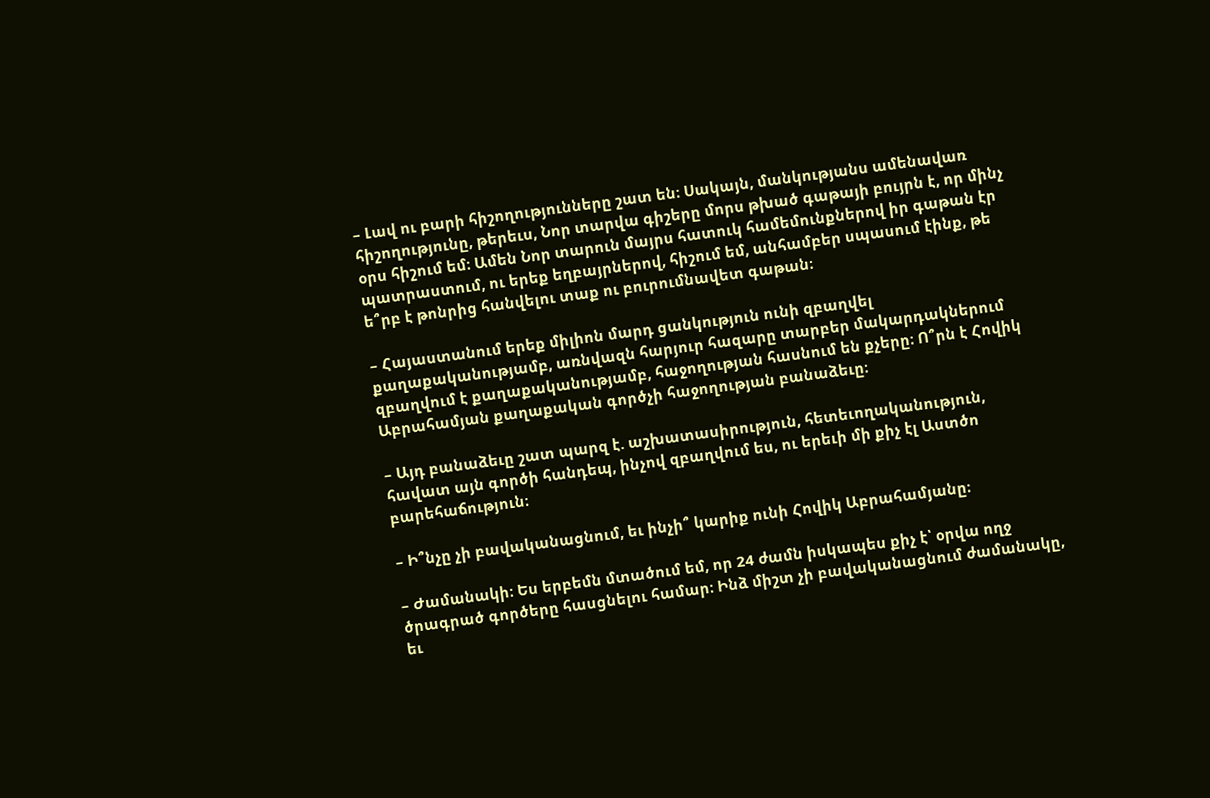– Լավ ու բարի հիշողությունները շատ են։ Սակայն, մանկությանս ամենավառ հիշողությունը, թերեւս, Նոր տարվա գիշերը մորս թխած գաթայի բույրն է, որ մինչ օրս հիշում եմ։ Ամեն Նոր տարուն մայրս հատուկ համեմունքներով իր գաթան էր պատրաստում, ու երեք եղբայրներով, հիշում եմ, անհամբեր սպասում էինք, թե ե՞րբ է թոնրից հանվելու տաք ու բուրումնավետ գաթան։

– Հայաստանում երեք միլիոն մարդ ցանկություն ունի զբաղվել քաղաքականությամբ, առնվազն հարյուր հազարը տարբեր մակարդակներում զբաղվում է քաղաքականությամբ, հաջողության հասնում են քչերը։ Ո՞րն է Հովիկ Աբրահամյան քաղաքական գործչի հաջողության բանաձեւը։

– Այդ բանաձեւը շատ պարզ է. աշխատասիրություն, հետեւողականություն, հավատ այն գործի հանդեպ, ինչով զբաղվում ես, ու երեւի մի քիչ էլ Աստծո բարեհաճություն։

– Ի՞նչը չի բավականացնում, եւ ինչի՞ կարիք ունի Հովիկ Աբրահամյանը։

– Ժամանակի։ Ես երբեմն մտածում եմ, որ 24 ժամն իսկապես քիչ է՝ օրվա ողջ ծրագրած գործերը հասցնելու համար։ Ինձ միշտ չի բավականացնում ժամանակը, եւ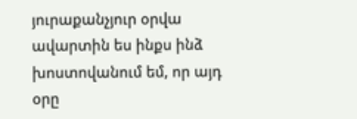յուրաքանչյուր օրվա ավարտին ես ինքս ինձ խոստովանում եմ, որ այդ օրը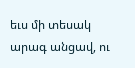եւս մի տեսակ արագ անցավ, ու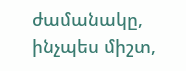ժամանակը, ինչպես միշտ,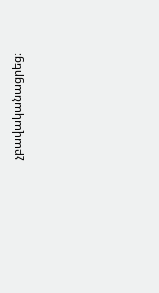չբավականացրեց։